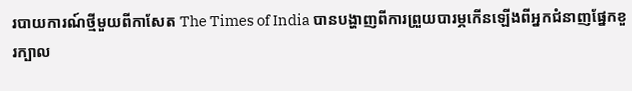របាយការណ៍ថ្មីមួយពីកាសែត The Times of India បានបង្ហាញពីការព្រួយបារម្ភកើនឡើងពីអ្នកជំនាញផ្នែកខួរក្បាល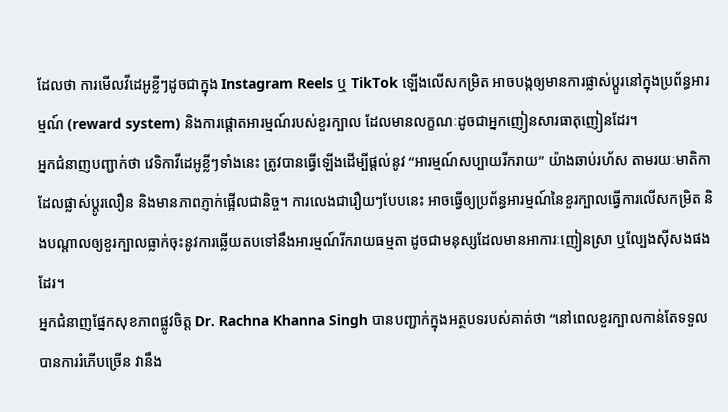ដែលថា ការមើលវីដេអូខ្លីៗដូចជាក្នុង Instagram Reels ឬ TikTok ឡើងលើសកម្រិត អាចបង្កឲ្យមានការផ្លាស់ប្តូរនៅក្នុងប្រព័ន្ធអារម្មណ៍ (reward system) និងការផ្តោតអារម្មណ៍របស់ខួរក្បាល ដែលមានលក្ខណៈដូចជាអ្នកញៀនសារធាតុញៀនដែរ។
អ្នកជំនាញបញ្ជាក់ថា វេទិកាវីដេអូខ្លីៗទាំងនេះ ត្រូវបានធ្វើឡើងដើម្បីផ្តល់នូវ “អារម្មណ៍សប្បាយរីករាយ” យ៉ាងឆាប់រហ័ស តាមរយៈមាតិកាដែលផ្លាស់ប្តូរលឿន និងមានភាពភ្ញាក់ផ្អើលជានិច្ច។ ការលេងជារឿយៗបែបនេះ អាចធ្វើឲ្យប្រព័ន្ធអារម្មណ៍នៃខួរក្បាលធ្វើការលើសកម្រិត និងបណ្តាលឲ្យខួរក្បាលធ្លាក់ចុះនូវការឆ្លើយតបទៅនឹងអារម្មណ៍រីករាយធម្មតា ដូចជាមនុស្សដែលមានអាការៈញៀនស្រា ឬល្បែងស៊ីសងផងដែរ។
អ្នកជំនាញផ្នែកសុខភាពផ្លូវចិត្ត Dr. Rachna Khanna Singh បានបញ្ជាក់ក្នុងអត្ថបទរបស់គាត់ថា “នៅពេលខួរក្បាលកាន់តែទទួលបានការរំភើបច្រើន វានឹង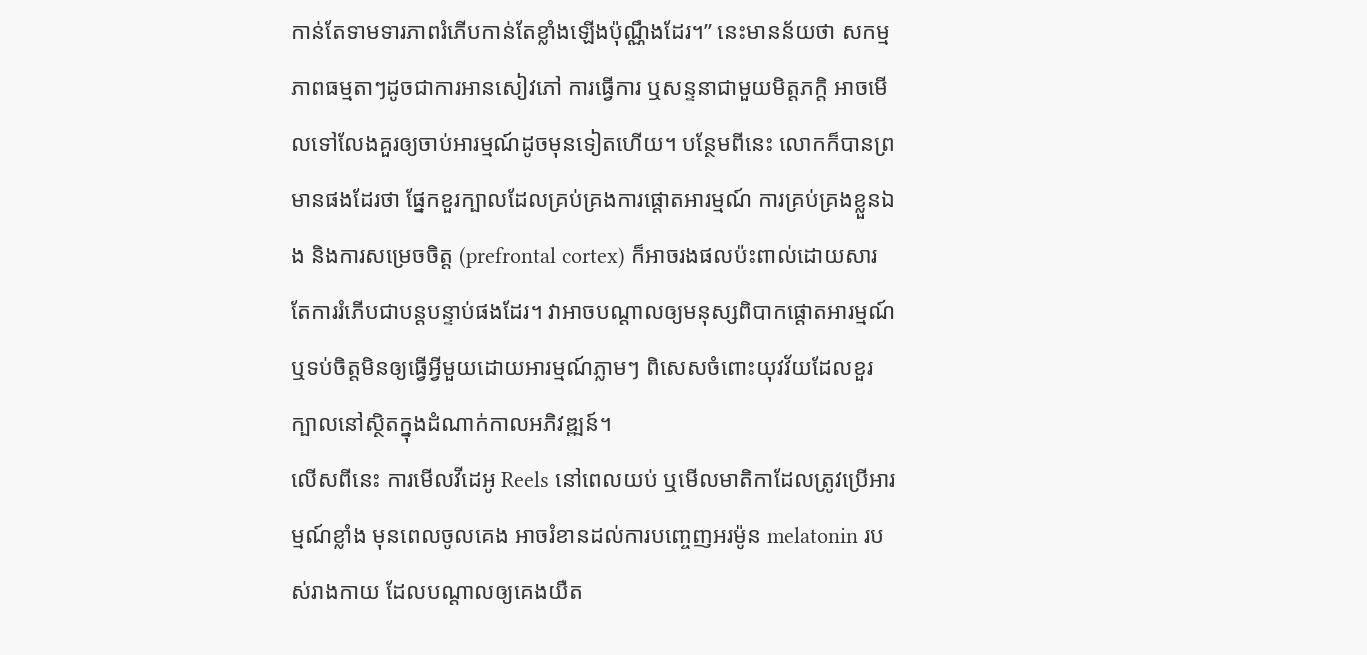កាន់តែទាមទារភាពរំភើបកាន់តែខ្លាំងឡើងប៉ុណ្ណឹងដែរ។” នេះមានន័យថា សកម្មភាពធម្មតាៗដូចជាការអានសៀវភៅ ការធ្វើការ ឬសន្ទនាជាមួយមិត្តភក្ដិ អាចមើលទៅលែងគួរឲ្យចាប់អារម្មណ៍ដូចមុនទៀតហើយ។ បន្ថែមពីនេះ លោកក៏បានព្រមានផងដែរថា ផ្នែកខួរក្បាលដែលគ្រប់គ្រងការផ្តោតអារម្មណ៍ ការគ្រប់គ្រងខ្លួនឯង និងការសម្រេចចិត្ត (prefrontal cortex) ក៏អាចរងផលប៉ះពាល់ដោយសារតែការរំភើបជាបន្តបន្ទាប់ផងដែរ។ វាអាចបណ្តាលឲ្យមនុស្សពិបាកផ្តោតអារម្មណ៍ ឬទប់ចិត្តមិនឲ្យធ្វើអ្វីមួយដោយអារម្មណ៍ភ្លាមៗ ពិសេសចំពោះយុវវ័យដែលខួរក្បាលនៅស្ថិតក្នុងដំណាក់កាលអភិវឌ្ឍន៍។
លើសពីនេះ ការមើលវីដេអូ Reels នៅពេលយប់ ឬមើលមាតិកាដែលត្រូវប្រើអារម្មណ៍ខ្លាំង មុនពេលចូលគេង អាចរំខានដល់ការបញ្ចេញអរម៉ូន melatonin របស់រាងកាយ ដែលបណ្ដាលឲ្យគេងយឺត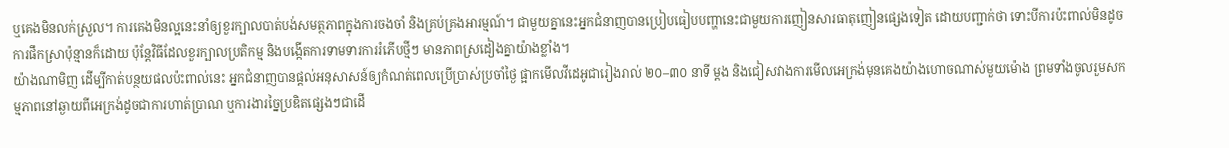ឬគេងមិនលក់ស្រួល។ ការគេងមិនល្អនេះនាំឲ្យខួរក្បាលបាត់បង់សមត្ថភាពក្នុងការចងចាំ និងគ្រប់គ្រងអារម្មណ៍។ ជាមួយគ្នានេះអ្នកជំនាញបានប្រៀបធៀបបញ្ហានេះជាមួយការញៀនសារធាតុញៀនផ្សេងទៀត ដោយបញ្ជាក់ថា ទោះបីការប៉ះពាល់មិនដូចការផឹកស្រាប៉ុន្មានក៏ដោយ ប៉ុន្តែវិធីដែលខួរក្បាលប្រតិកម្ម និងបង្កើតការទាមទារការរំភើបថ្មីៗ មានភាពស្រដៀងគ្នាយ៉ាងខ្លាំង។
យ៉ាងណាមិញ ដើម្បីកាត់បន្ថយផលប៉ះពាល់នេះ អ្នកជំនាញបានផ្តល់អនុសាសន៍ឲ្យកំណត់ពេលប្រើប្រាស់ប្រចាំថ្ងៃ ផ្អាកមើលវីដេអូជារៀងរាល់ ២០–៣០ នាទី ម្ដង និងជៀសវាងការមើលអេក្រង់មុនគេងយ៉ាងហោចណាស់មួយម៉ោង ព្រមទាំងចូលរួមសកម្មភាពនៅឆ្ងាយពីអេក្រង់ដូចជាការហាត់ប្រាណ ឬការងារច្នៃប្រឌិតផ្សេងៗជាដើ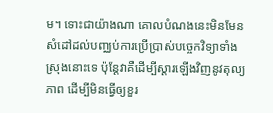ម។ ទោះជាយ៉ាងណា គោលបំណងនេះមិនមែនសំដៅដល់បញ្ឈប់ការប្រើប្រាស់បច្ចេកវិទ្យាទាំងស្រុងនោះទេ ប៉ុន្តែវាគឺដើម្បីស្តារឡើងវិញនូវតុល្យភាព ដើម្បីមិនធ្វើឲ្យខួរ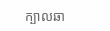ក្បាលឆា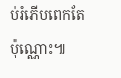ប់រំភើបពេកតែប៉ុណ្ណោះ៕